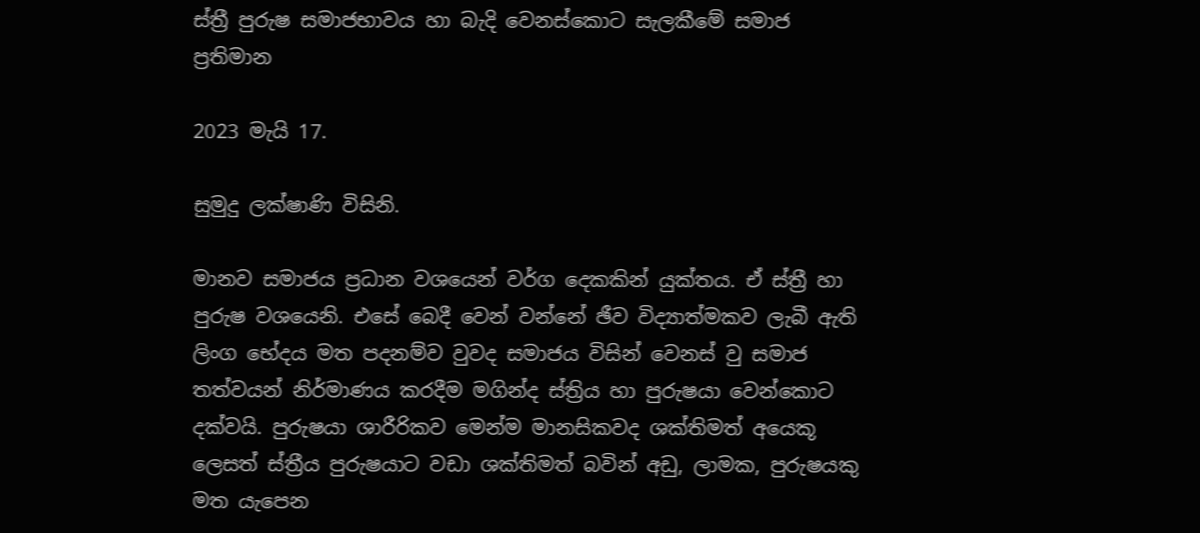ස්ත්‍රී පුරුෂ සමාජභාවය හා බැදි වෙනස්කොට සැලකීමේ සමාජ ප්‍රතිමාන

2023 මැයි 17.

සුමුදු ලක්ෂාණි විසිනි.

මානව සමාජය ප්‍රධාන වශයෙන් වර්ග දෙකකින් යුක්තය. ඒ ස්ත්‍රී හා පුරුෂ වශයෙනි. එසේ බෙදී වෙන් වන්නේ ඡීව විද්‍යාත්මකව ලැබී ඇති ලිංග භේදය මත පදනම්ව වුවද සමාජය විසින් වෙනස් වු සමාජ තත්වයන් නිර්මාණය කරදීම මගින්ද ස්ත්‍රිය හා පුරුෂයා වෙන්කොට දක්වයි. පුරුෂයා ශාරීරිකව මෙන්ම මානසිකවද ශක්තිමත් අයෙකූ ලෙසත් ස්ත්‍රීය පුරුෂයාට වඩා ශක්තිමත් බවින් අඩු, ලාමක, පුරුෂයකු මත යැපෙන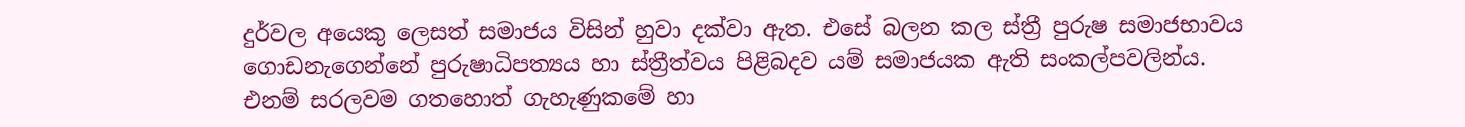දුර්වල අයෙකු ලෙසත් සමාජය විසින් හුවා දක්වා ඇත. එසේ බලන කල ස්ත්‍රී පුරුෂ සමාජභාවය ගොඩනැගෙන්නේ පුරුෂාධිපත්‍යය හා ස්ත්‍රීත්වය පිළිබදව යම් සමාජයක ඇති සංකල්පවලින්ය. එනම් සරලවම ගතහොත් ගැහැණුකමේ හා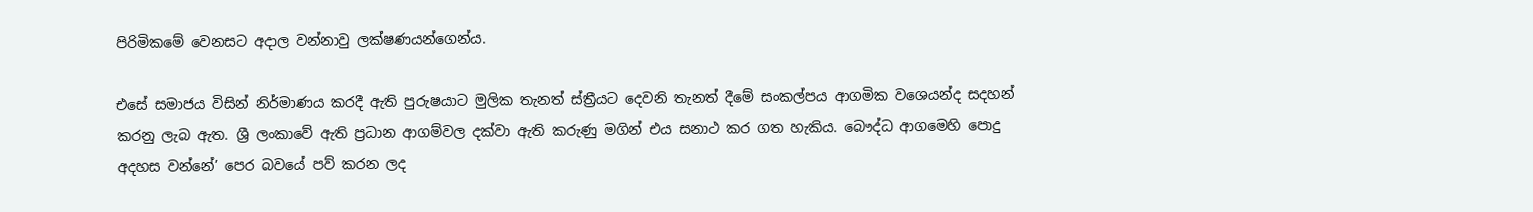පිරිමිකමේ වෙනසට අදාල වන්නාවු ලක්ෂණයන්ගෙන්ය.

එසේ සමාජය විසින් නිර්මාණය කරදී ඇති පුරුෂයාට මුලික තැනත් ස්ත්‍රීයට දෙවනි තැනත් දීමේ සංකල්පය ආගමික වශෙයන්ද සදහන් කරනු ලැබ ඇත. ශ්‍රී ලංකාවේ ඇති ප්‍රධාන ආගම්වල දක්වා ඇති කරුණු මගින් එය සනාථ කර ගත හැකිය. බෞද්ධ ආගමෙහි පොදු අදහස වන්නේ’ පෙර බවයේ පව් කරන ලද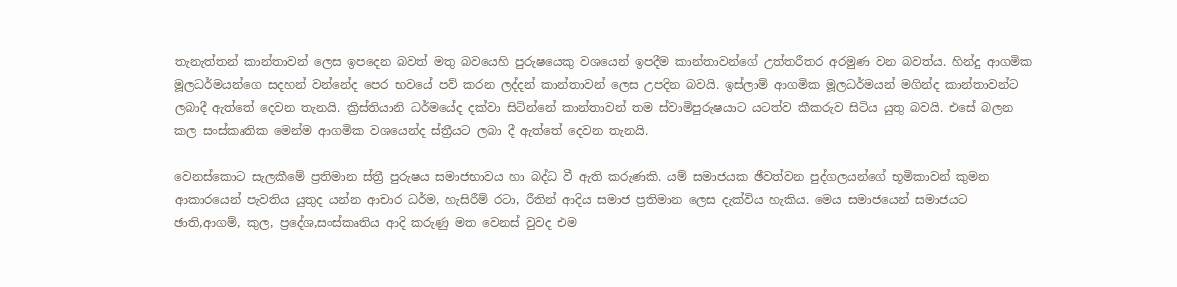තැනැත්තන් කාන්තාවන් ලෙස ඉපදෙන බවත් මතු බවයෙහි පුරුෂයෙකු වශයෙන් ඉපදීම කාන්තාවන්ගේ උත්තරීතර අරමුණ වන බවත්ය. හින්දු ආගමික මූලධර්මයන්ගෙ සදහන් වන්නේද පෙර භවයේ පව් කරන ලද්දන් කාන්තාවන් ලෙස උපදින බවයි. ඉස්ලාම් ආගමික මූලධර්මයන් මගින්ද කාන්තාවන්ට ලබාදී ඇත්තේ දෙවන තැනයි. ක්‍රිස්තියානි ධර්මයේද දක්වා සිටින්නේ කාන්තාවන් තම ස්වාමිපුරුෂයාට යටත්ව කීකරුව සිටිය යුතු බවයි. එසේ බලන කල සංස්කෘතික මෙන්ම ආගමික වශයෙන්ද ස්ත්‍රීයට ලබා දී ඇත්තේ දෙවන තැනයි.

වෙනස්කොට සැලකීමේ ප්‍රතිමාන ස්ත්‍රී පුරුෂය සමාජභාවය හා බද්ධ වී ඇති කරුණකි. යම් සමාජයක ඡීවත්වන පුද්ගලයන්ගේ භූමිකාවන් කුමන ආකාරයෙන් පැවතිය යුතුද යන්න ආචාර ධර්ම, හැසිරීම් රටා, රීතින් ආදිය සමාජ ප්‍රතිමාන ලෙස දැක්විය හැකිය. මෙය සමාජයෙන් සමාජයට ඡාති,ආගම්, කුල, ප්‍රදේශ,සංස්කෘතිය ආදි කරුණු මත වෙනස් වුවද එම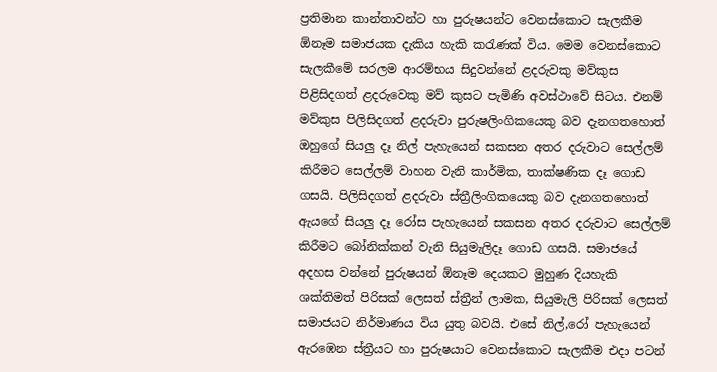ප්‍රතිමාන කාන්තාවන්ට හා පුරුෂයන්ට වෙනස්කොට සැලකීම ඕනෑම සමාජයක දැකිය හැකි කරැණක් විය. මෙම වෙනස්කොට සැලකීමේ සරලම ආරම්භය සිදුවන්නේ ළදරුවකු මව්කුස පිළිසිදගත් ළදරුවෙකු මව් කුසට පැමිණි අවස්ථාවේ සිටය. එනම් මව්කුස පිලිසිදගත් ළදරුවා පුරුෂලිංගිකයෙකු බව දැනගතහොත් ඔහුගේ සියලු දෑ නිල් පැහැයෙන් සකසන අතර දරුවාට සෙල්ලම් කිරීමට සෙල්ලම් වාහන වැනි කාර්මික, තාක්ෂණික දෑ ගොඩ ගසයි. පිලිසිදගත් ළදරුවා ස්ත්‍රීලිංගිකයෙකු බව දැනගතහොත් ඇයගේ සියලු දෑ රෝස පැහැයෙන් සකසන අතර දරුවාට සෙල්ලම් කිරීමට බෝනික්කන් වැනි සියුමැලිදෑ ගොඩ ගසයි. සමාජයේ අදහස වන්නේ පුරුෂයන් ඕනෑම දෙයකට මුහුණ දියහැකි ශක්තිමත් පිරිසක් ලෙසත් ස්ත්‍රීන් ලාමක, සියුමැලි පිරිසක් ලෙසත් සමාජයට නිර්මාණය විය යුතු බවයි. එසේ නිල්,රෝ පැහැයෙන් ඇරඹෙන ස්ත්‍රීයට හා පුරුෂයාට වෙනස්කොට සැලකීම එදා පටන්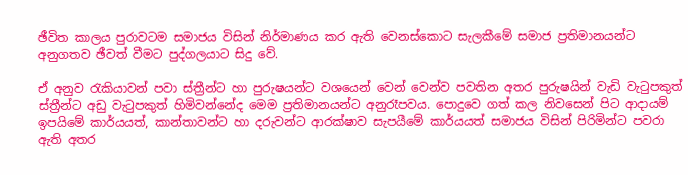ඡීවිත කාලය පුරාවටම සමාජය විසින් නිර්මාණය කර ඇති වෙනස්කොට සැලකීමේ සමාජ ප්‍රතිමානයන්ට අනුගතව ඡීවත් වීමට පුද්ගලයාට සිදු වේ.

ඒ අනුව රැකියාවන් පවා ස්ත්‍රීන්ට හා පුරුෂයන්ට වශයෙන් වෙන් වෙන්ව පවතින අතර පුරුෂයින් වැඩි වැටුපකුත් ස්ත්‍රීන්ට අඩු වැටුපකුත් හිමිවන්නේද මෙම ප්‍රතිමානයන්ට අනුරෑපවය. පොදුවෙ ගත් කල නිවසෙන් පිට ආදායම් ඉපයිමේ කාර්යයත්, කාන්තාවන්ට හා දරුවන්ට ආරක්ෂාව සැපයීමේ කාර්යයත් සමාජය විසින් පිරිමින්ට පවරා ඇති අතර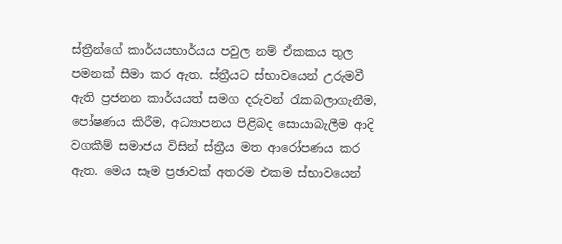ස්ත්‍රීන්ගේ කාර්යයභාර්යය පවුල නම් ඒකකය තුල පමනක් සීමා කර ඇත. ස්ත්‍රීයට ස්භාවයෙන් උරුමවී ඇති ප්‍රජනන කාර්යයත් සමග දරුවන් රැකබලාගැනීම, පෝෂණය කිරීම, අධ්‍යාපනය පිළිබද සොයාබැලීම ආදි වගකීම් සමාජය විසින් ස්ත්‍රීය මත ආරෝපණය කර ඇත. මෙය සෑම ප්‍රඡාවක් අතරම එකම ස්භාවයෙන්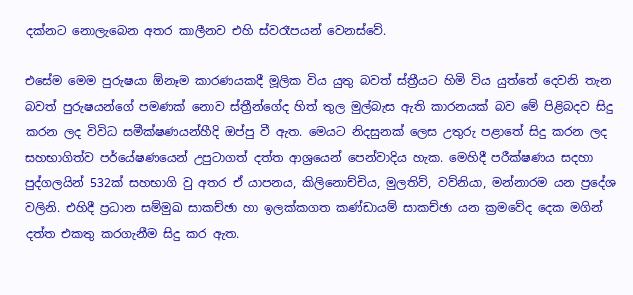දක්නට නොලැබෙන අතර කාලීනව එහි ස්වරෑපයන් වෙනස්වේ.

එසේම මෙම පුරුෂයා ඕනෑම කාරණයකදී මූලික විය යුතු බවත් ස්ත්‍රීයට හිමි විය යුත්තේ දෙවනි තැන බවත් පුරුෂයන්ගේ පමණක් නොව ස්ත්‍රීන්ගේද හිත් තුල මුල්බැස ඇති කාරනයක් බව මේ පිළිබදව සිදු කරන ලද විවිධ සමීක්ෂණයන්හීදි ඔප්පු වී ඇත. මෙයට නිදසුනක් ලෙස උතුරු පළාතේ සිදු කරන ලද සහභාගිත්ව පර්යේෂණයෙන් උපුටාගත් දත්ත ආශ්‍රයෙන් පෙන්වාදිය හැක. මෙහිදී පරීක්ෂණය සදහා පුද්ගලයින් 532ක් සහභාගි වු අතර ඒ යාපනය, කිලිනොච්චිය, මුලතිව්, වව්නියා, මන්නාරම යන ප්‍රදේශ වලිනි. එහිදී ප්‍රධාන සම්මුඛ සාකච්ඡා හා ඉලක්කගත කණ්ඩායම් සාකච්ඡා යන ක්‍රමවේද දෙක මගින් දත්ත එකතු කරගැනීම සිදු කර ඇත.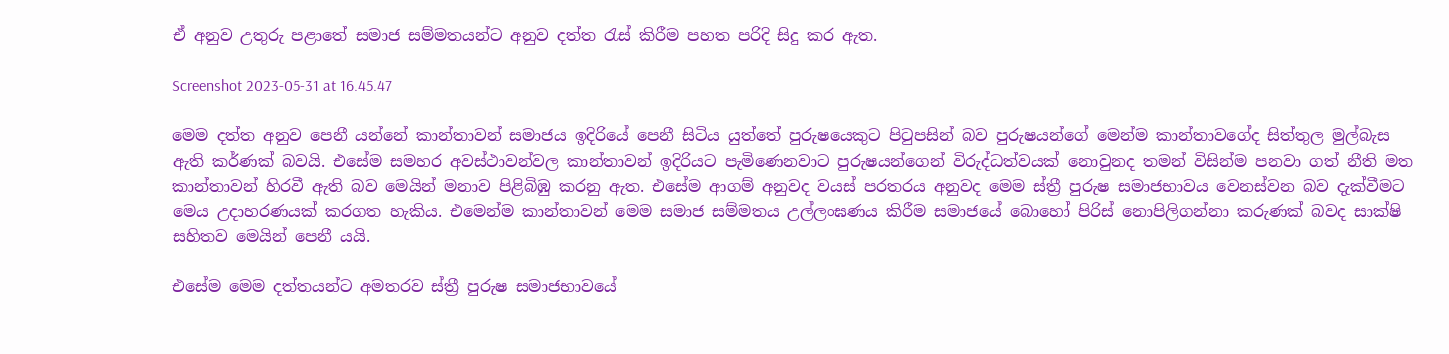ඒ අනුව උතුරු පළාතේ සමාජ සම්මතයන්ට අනුව දත්ත රැස් කිරීම පහත පරිදි සිදු කර ඇත.

Screenshot 2023-05-31 at 16.45.47

මෙම දත්ත අනුව පෙනී යන්නේ කාන්තාවන් සමාජය ඉදිරියේ පෙනී සිටිය යුත්තේ පුරුෂයෙකුට පිටුපසින් බව පුරුෂයන්ගේ මෙන්ම කාන්තාවගේද සිත්තුල මුල්බැස ඇති කර්ණක් බවයි. එසේම සමහර අවස්ථාවන්වල කාන්තාවන් ඉදිරියට පැමිණෙනවාට පුරුෂයන්ගෙන් විරුද්ධත්වයක් නොවුනද තමන් විසින්ම පනවා ගත් නීති මත කාන්තාවන් හිරවී ඇති බව මෙයින් මනාව පිළිබිඹු කරනු ඇත. එසේම ආගම් අනුවද වයස් පරතරය අනුවද මෙම ස්ත්‍රී පුරුෂ සමාජභාවය වෙනස්වන බව දැක්වීමට මෙය උදාහරණයක් කරගත හැකිය. එමෙන්ම කාන්තාවන් මෙම සමාජ සම්මතය උල්ලංඝණය කිරීම සමාජයේ බොහෝ පිරිස් නොපිලිගන්නා කරුණක් බවද සාක්ෂි සහිතව මෙයින් පෙනී යයි.

එසේම මෙම දත්තයන්ට අමතරව ස්ත්‍රී පුරුෂ සමාජභාවයේ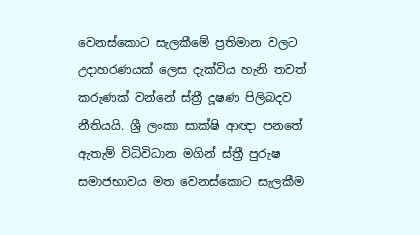වෙනස්කොට සැලකීමේ ප්‍රතිමාන වලට උදාහරණයක් ලෙස දැක්විය හැනි තවත් කරුණක් වන්නේ ස්ත්‍රී දූෂණ පිලිබදව නීතියයි. ශ්‍රී ලංකා සාක්ෂි ආඥා පනතේ ඇතැම් විධිවිධාන මගින් ස්ත්‍රී පුරුෂ සමාජභාවය මත වෙනස්කොට සැලකීම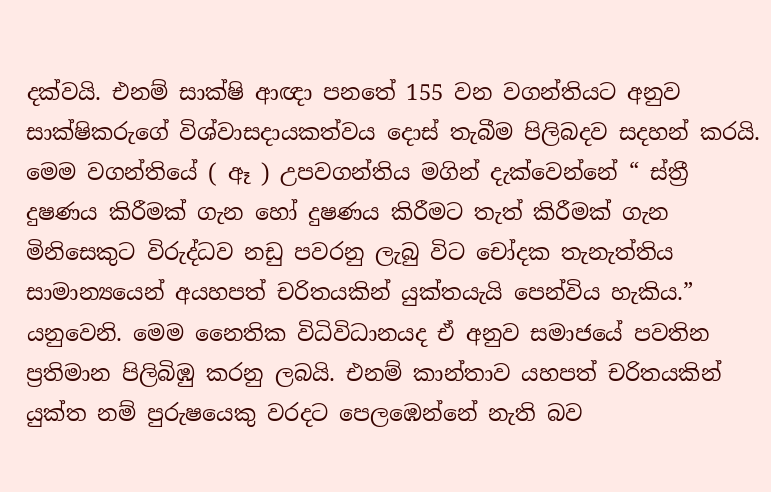දක්වයි. එනම් සාක්ෂි ආඥා පනතේ 155 වන වගන්තියට අනුව සාක්ෂිකරුගේ විශ්වාසදායකත්වය දොස් තැබීම පිලිබදව සදහන් කරයි. මෙම වගන්තියේ ( ඈ ) උපවගන්තිය මගින් දැක්වෙන්නේ “ ස්ත්‍රී දුෂණය කිරීමක් ගැන හෝ දුෂණය කිරීමට තැත් කිරීමක් ගැන මිනිසෙකුට විරුද්ධව නඩු පවරනු ලැබු විට චෝදක තැනැත්තිය සාමාන්‍යයෙන් අයහපත් චරිතයකින් යුක්තයැයි පෙන්විය හැකිය.” යනුවෙනි. මෙම නෛතික විධිවිධානයද ඒ අනුව සමාජයේ පවතින ප්‍රතිමාන පිලිබිඹු කරනු ලබයි. එනම් කාන්තාව යහපත් චරිතයකින් යුක්ත නම් පුරුෂයෙකු වරදට පෙලඹෙන්නේ නැති බව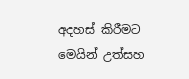අදහස් කිරීමට මෙයින් උත්සහ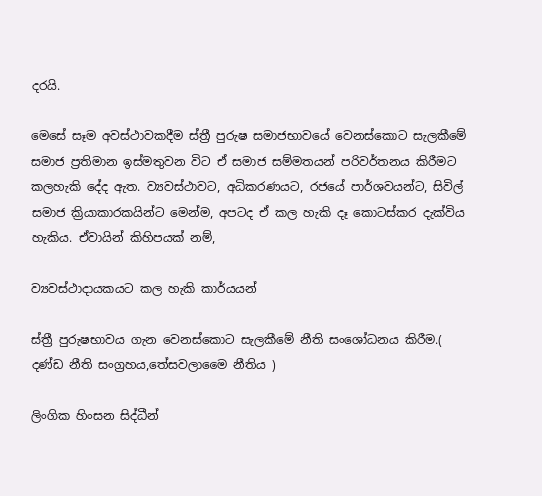දරයි.

මෙසේ සෑම අවස්ථාවකදීම ස්ත්‍රී පුරුෂ සමාජභාවයේ වෙනස්කොට සැලකීමේ සමාජ ප්‍රතිමාන ඉස්මතුවන විට ඒ සමාජ සම්මතයන් පරිවර්තනය කිරීමට කලහැකි දේද ඇත. ව්‍යවස්ථාවට, අධිකරණයට, රජයේ පාර්ශවයන්ට, සිවිල් සමාජ ක්‍රියාකාරකයින්ට මෙන්ම, අපටද ඒ කල හැකි දෑ කොටස්කර දැක්විය හැකිය. ඒවායින් කිහිපයක් නම්,

ව්‍යවස්ථාදායකයට කල හැකි කාර්යයන්

ස්ත්‍රී පුරුෂභාවය ගැන වෙනස්කොට සැලකීමේ නීති සංශෝධනය කිරීම.( දණ්ඩ නීති සංග්‍රහය,තේසවලාමෛ නීතිය )

ලිංගික හිංසන සිද්ධීන්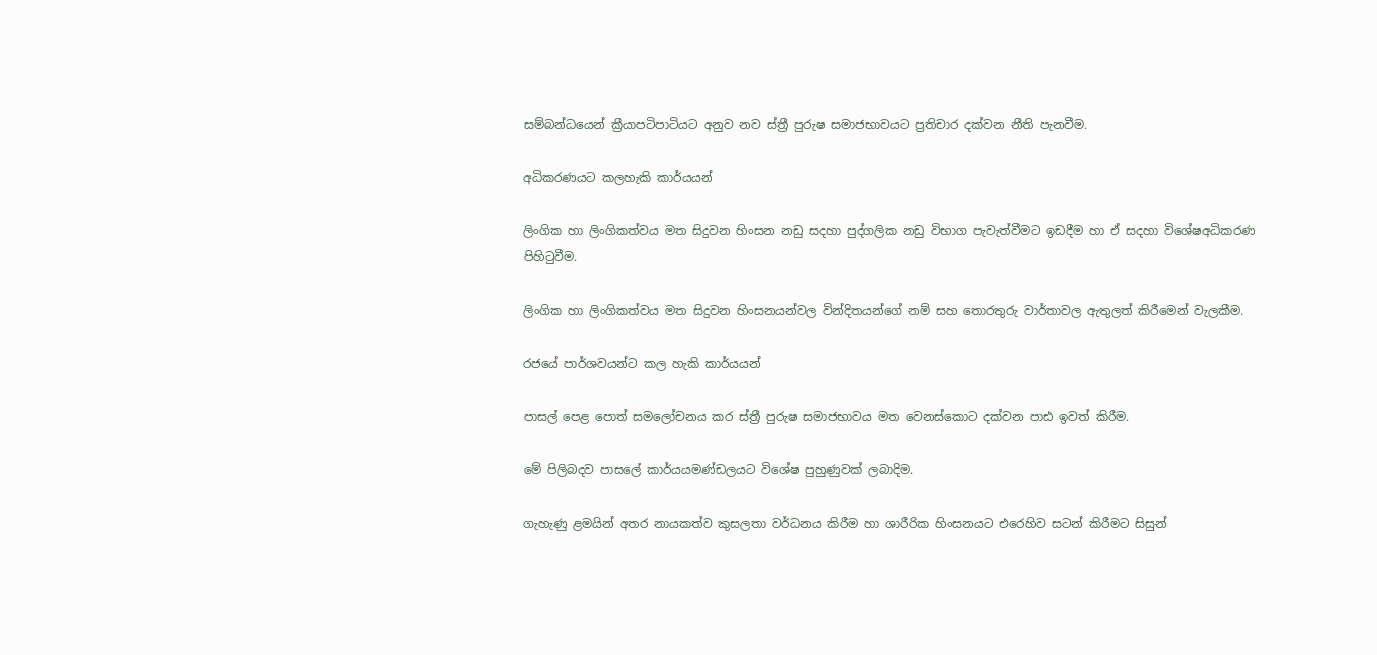සම්බන්ධයෙන් ක්‍රීයාපටිපාටියට අනුව නව ස්ත්‍රී පුරුෂ සමාජභාවයට ප්‍රතිචාර දක්වන නීති පැනවීම.

අධිකරණයට කලහැකි කාර්යයන්

ලිංගික හා ලිංගිකත්වය මත සිදුවන හිංසන නඩු සදහා පුද්ගලික නඩු විභාග පැවැත්වීමට ඉඩදීම හා ඒ සදහා විශේෂඅධිකරණ පිහිටුවීම.

ලිංගික හා ලිංගිකත්වය මත සිදුවන හිංසනයන්වල වින්දිතයන්ගේ නම් සහ තොරතුරු වාර්තාවල ඇතුලත් කිරීමෙන් වැලකීම.

රජයේ පාර්ශවයන්ට කල හැකි කාර්යයන්

පාසල් පෙළ පොත් සමලෝචනය කර ස්ත්‍රී පුරුෂ සමාජභාවය මත වෙනස්කොට දක්වන පාඪ ඉවත් කිරීම.

මේ පිලිබදව පාසලේ කාර්යයමණ්ඩලයට විශේෂ පුහුණුවක් ලබාදිම.

ගැහැණු ළමයින් අතර නායකත්ව කුසලතා වර්ධනය කිරීම හා ශාරීරික හිංසනයට එරෙහිව සටන් කිරීමට සිසුන්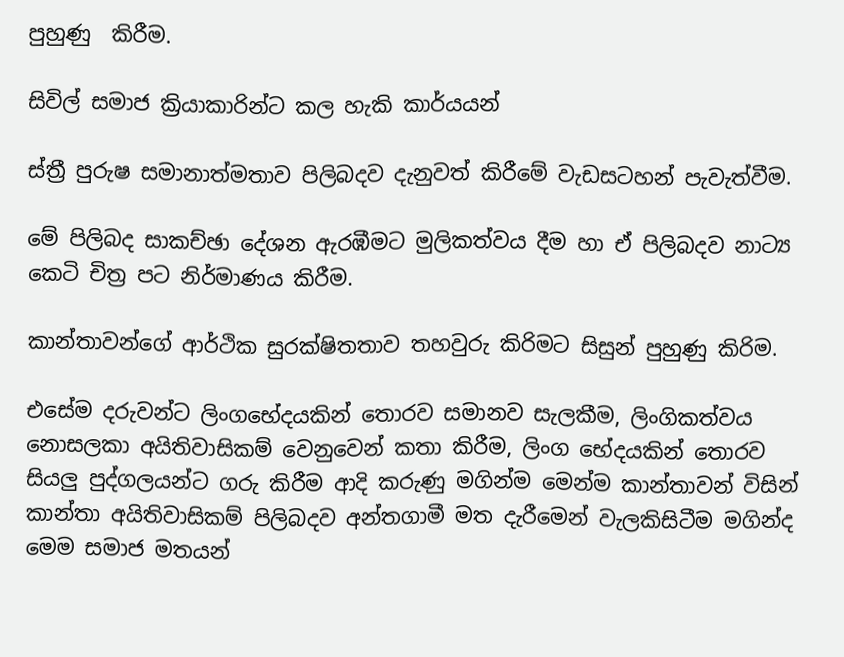පුහුණු  කිරීම.

සිවිල් සමාජ ක්‍රියාකාරින්ට කල හැකි කාර්යයන්

ස්ත්‍රී පුරුෂ සමානාත්මතාව පිලිබදව දැනුවත් කිරීමේ වැඩසටහන් පැවැත්වීම.

මේ පිලිබද සාකච්ඡා දේශන ඇරඹීමට මුලිකත්වය දීම හා ඒ පිලිබදව නාට්‍ය කෙටි චිත්‍ර පට නිර්මාණය කිරීම.

කාන්තාවන්ගේ ආර්ථික සුරක්ෂිතතාව තහවුරු කිරිමට සිසුන් පුහුණු කිරිම.

එසේම දරුවන්ට ලිංගභේදයකින් තොරව සමානව සැලකීම, ලිංගිකත්වය නොසලකා අයිතිවාසිකම් වෙනුවෙන් කතා කිරීම, ලිංග භේදයකින් තොරව සියලු පුද්ගලයන්ට ගරු කිරීම ආදි කරුණු මගින්ම මෙන්ම කාන්තාවන් විසින් කාන්තා අයිතිවාසිකම් පිලිබදව අන්තගාමී මත දැරීමෙන් වැලකිසිටීම මගින්ද මෙම සමාජ මතයන්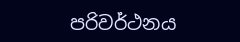පරිවර්ථනය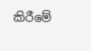කිරීමේ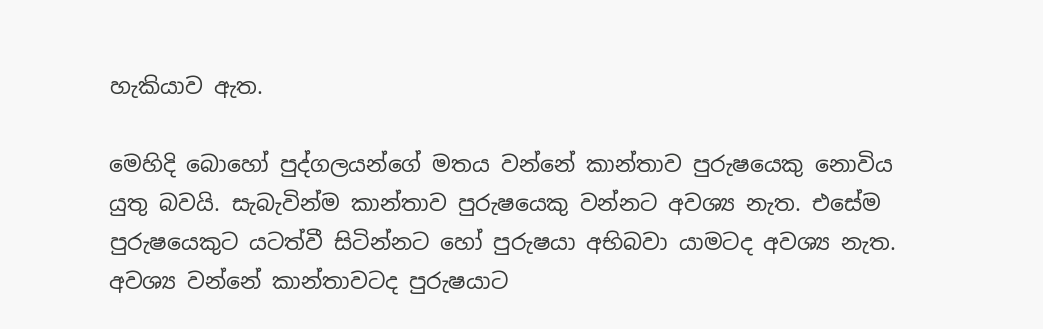හැකියාව ඇත.

මෙහිදි බොහෝ පුද්ගලයන්ගේ මතය වන්නේ කාන්තාව පුරුෂයෙකු නොවිය යුතු බවයි. සැබැවින්ම කාන්තාව පුරුෂයෙකු වන්නට අවශ්‍ය නැත. එසේම පුරුෂයෙකුට යටත්වී සිටින්නට හෝ පුරුෂයා අභිබවා යාමටද අවශ්‍ය නැත. අවශ්‍ය වන්නේ කාන්තාවටද පුරුෂයාට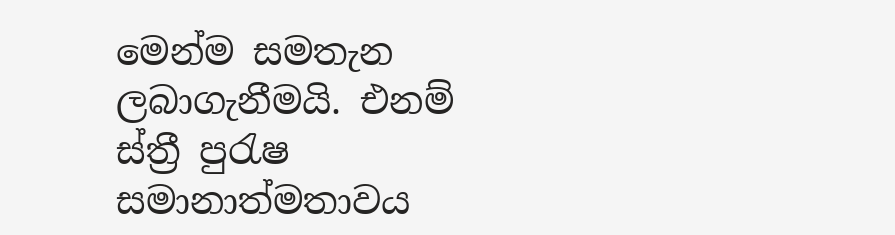මෙන්ම සමතැන ලබාගැනීමයි. එනම් ස්ත්‍රී පුරැෂ සමානාත්මතාවය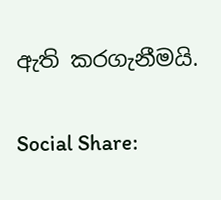ඇති කරගැනීමයි.

Social Share: